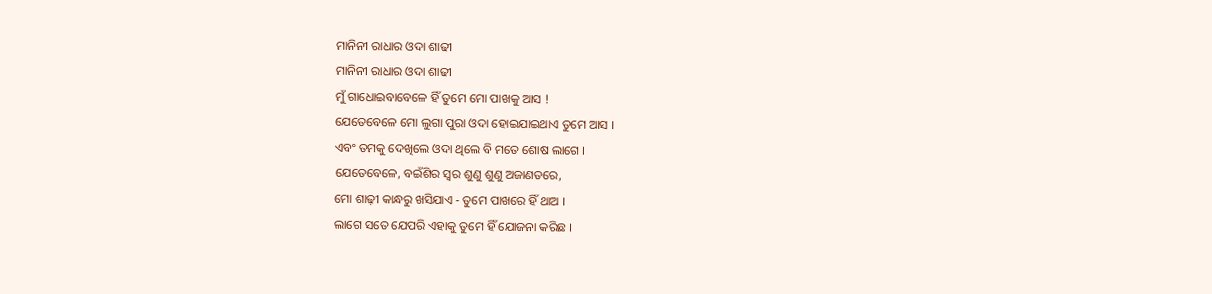ମାନିନୀ ରାଧାର ଓଦା ଶାଢୀ
ମାନିନୀ ରାଧାର ଓଦା ଶାଢୀ
ମୁଁ ଗାଧୋଇବାବେଳେ ହିଁ ତୁମେ ମୋ ପାଖକୁ ଆସ !
ଯେତେବେଳେ ମୋ ଲୁଗା ପୁରା ଓଦା ହୋଇଯାଇଥାଏ ତୁମେ ଆସ ।
ଏବଂ ତମକୁ ଦେଖିଲେ ଓଦା ଥିଲେ ବି ମତେ ଶୋଷ ଲାଗେ ।
ଯେତେବେଳେ, ବଇଁଶିର ସ୍ୱର ଶୁଣୁ ଶୁଣୁ ଅଜାଣତରେ,
ମୋ ଶାଢ଼ୀ କାନ୍ଧରୁ ଖସିଯାଏ - ତୁମେ ପାଖରେ ହିଁ ଥାଅ ।
ଲାଗେ ସତେ ଯେପରି ଏହାକୁ ତୁମେ ହିଁ ଯୋଜନା କରିଛ ।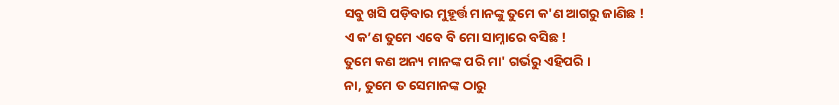ସବୁ ଖସି ପଡ଼ିବାର ମୁହୂର୍ତ୍ତ ମାନଙ୍କୁ ତୁମେ କ'ଣ ଆଗରୁ ଜାଣିଛ !
ଏ କ’ଣ ତୁମେ ଏବେ ବି ମୋ ସାମ୍ନାରେ ବସିଛ !
ତୁମେ କଣ ଅନ୍ୟ ମାନଙ୍କ ପରି ମା' ଗର୍ଭରୁ ଏହିପରି ।
ନା, ତୁମେ ତ ସେମାନଙ୍କ ଠାରୁ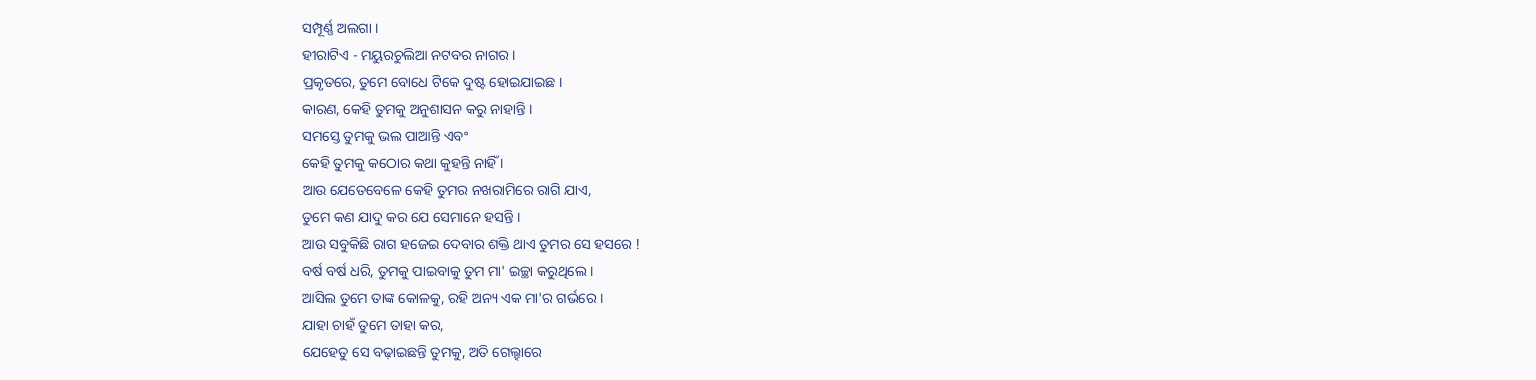ସମ୍ପୂର୍ଣ୍ଣ ଅଲଗା ।
ହୀରାଟିଏ - ମୟୁରଚୁଲିଆ ନଟବର ନାଗର ।
ପ୍ରକୃତରେ, ତୁମେ ବୋଧେ ଟିକେ ଦୁଷ୍ଟ ହୋଇଯାଇଛ ।
କାରଣ, କେହି ତୁମକୁ ଅନୁଶାସନ କରୁ ନାହାନ୍ତି ।
ସମସ୍ତେ ତୁମକୁ ଭଲ ପାଆନ୍ତି ଏବଂ
କେହି ତୁମକୁ କଠୋର କଥା କୁହନ୍ତି ନାହିଁ ।
ଆଉ ଯେତେବେଳେ କେହି ତୁମର ନଖରାମିରେ ରାଗି ଯାଏ,
ତୁମେ କଣ ଯାଦୁ କର ଯେ ସେମାନେ ହସନ୍ତି ।
ଆଉ ସବୁକିଛି ରାଗ ହଜେଇ ଦେବାର ଶକ୍ତି ଥାଏ ତୁମର ସେ ହସରେ !
ବର୍ଷ ବର୍ଷ ଧରି, ତୁମକୁ ପାଇବାକୁ ତୁମ ମା' ଇଚ୍ଛା କରୁଥିଲେ ।
ଆସିଲ ତୁମେ ତାଙ୍କ କୋଳକୁ, ରହି ଅନ୍ୟ ଏକ ମା'ର ଗର୍ଭରେ ।
ଯାହା ଚାହଁ ତୁମେ ତାହା କର,
ଯେହେତୁ ସେ ବଢ଼ାଇଛନ୍ତି ତୁମକୁ, ଅତି ଗେଲ୍ହାରେ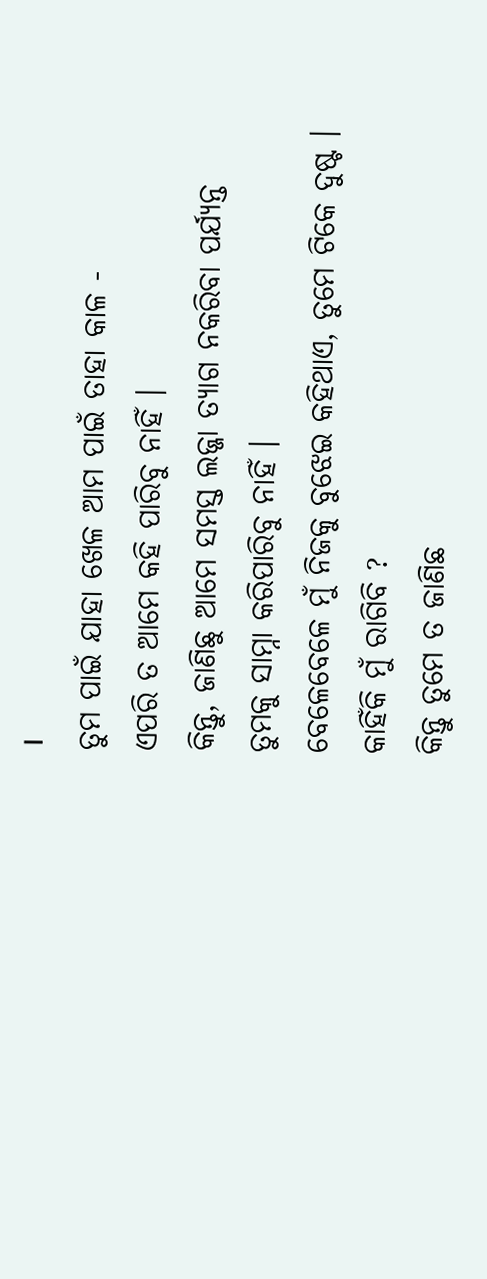।
ତୁମ ପାଇଁ ଯାହା ଖେଳ ଆମ ପାଇଁ ତାହା କାଳ -
ଏପରି ତ ଆମେ କହି ପାରିବୁ ନାହିଁ ।
କିନ୍ତୁ, ଜାଣିଛୁ ଆମେ ସମସ୍ତ ଲଜ୍ଜା ତ୍ୟାଗ ନକରିବା ପର୍ଯ୍ୟନ୍ତ
ତୁମକୁ ସାମ୍ନା କରିପାରିବୁ ନାହିଁ ।
ବେଳେବେଳେ ମୁଁ ନିଜକୁ ବୁଝେଇ କହିଥାଏ, ତୁମେ ଟିକେ ଦୁଷ୍ଟ ।
କାହିଁକି ମୁଁ ରାଗିବି ?
କିନ୍ତୁ ତୁମେ ତ ଜାଣିଛ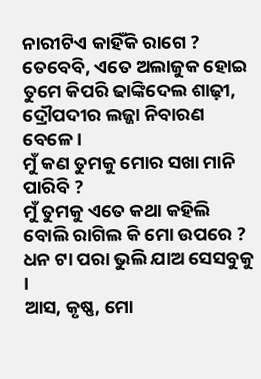ନାରୀଟିଏ କାହିଁକି ରାଗେ ?
ତେବେବି, ଏତେ ଅଲାଜୁକ ହୋଇ ତୁମେ କିପରି ଢାଙ୍କିଦେଲ ଶାଢ଼ୀ,
ଦ୍ରୌପଦୀର ଲଜ୍ଜା ନିବାରଣ ବେଳେ ।
ମୁଁ କଣ ତୁମକୁ ମୋର ସଖା ମାନି ପାରିବି ?
ମୁଁ ତୁମକୁ ଏତେ କଥା କହିଲି ବୋଲି ରାଗିଲ କି ମୋ ଉପରେ ?
ଧନ ଟା ପରା ଭୁଲି ଯାଅ ସେସବୁକୁ ।
ଆସ, କୃଷ୍ଣ, ମୋ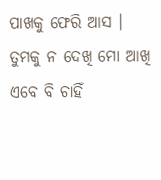ପାଖକୁ ଫେରି ଆସ ।
ତୁମକୁ ନ ଦେଖି ମୋ ଆଖି ଏବେ ବି ଚାହିଁ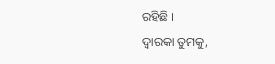ରହିଛି ।
ଦ୍ଵାରକା ତୁମକୁ,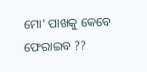ମୋ' ପାଖକୁ କେବେ ଫେରାଇବ ??